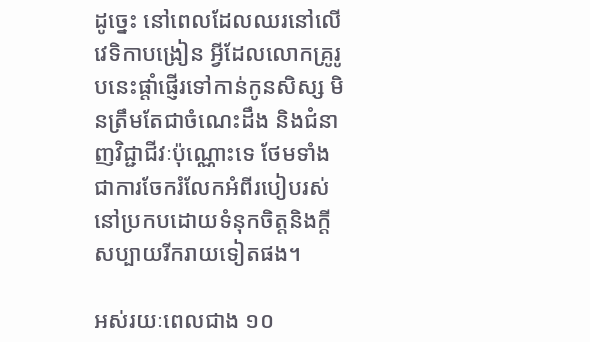ដូច្នេះ នៅពេលដែលឈរនៅលើវេទិកាបង្រៀន អ្វីដែលលោកគ្រូរូបនេះផ្ដាំផ្ញើរទៅកាន់កូនសិស្ស មិនត្រឹមតែជាចំណេះដឹង និងជំនាញវិជ្ជាជីវៈប៉ុណ្ណោះទេ ថែមទាំងជាការចែករំលែកអំពីរបៀបរស់នៅប្រកបដោយទំនុកចិត្តនិងក្ដីសប្បាយរីករាយទៀតផង។

អស់រយៈពេលជាង ១០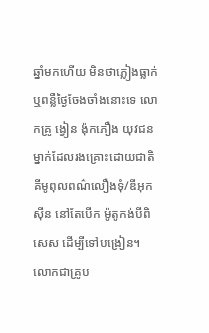ឆ្នាំមកហើយ មិនថាភ្លៀងធ្លាក់ឬពន្លឺថ្ងៃចែងចាំងនោះទេ លោកគ្រូ ង្វៀន ង៉ុកភឿង យុវជនម្នាក់ដែលរងគ្រោះដោយជាតិគីមូពុលពណ៌លឿងទុំ/ឌីអុកស៊ីន នៅតែបើក ម៉ូតូកង់បីពិសេស ដើម្បីទៅបង្រៀន។ លោកជាគ្រូប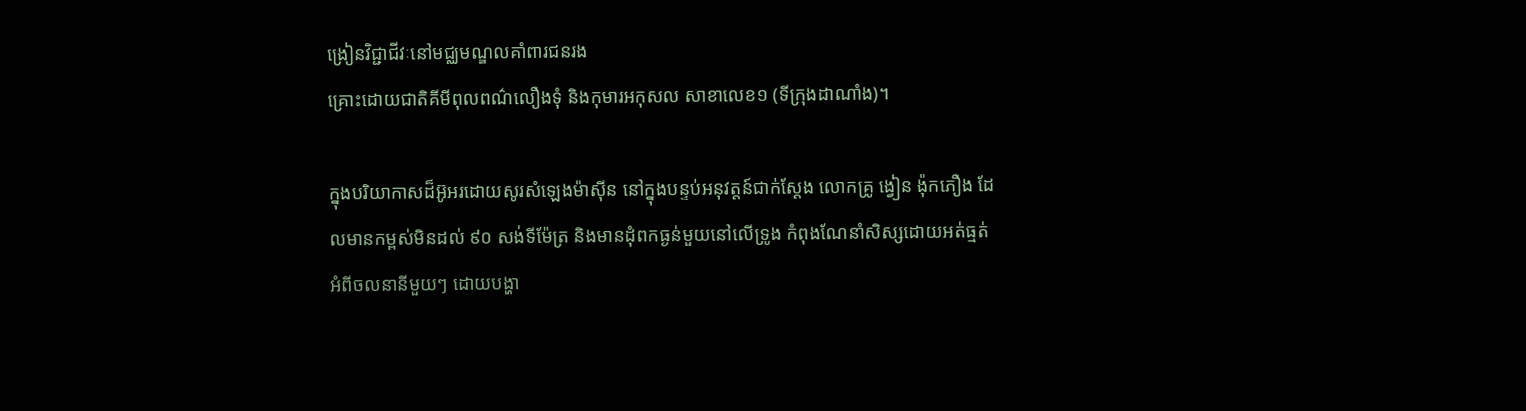ង្រៀនវិជ្ជាជីវៈនៅមជ្ឈមណ្ឌលគាំពារជនរង
គ្រោះដោយជាតិគីមីពុលពណ៌លឿងទុំ និងកុមារអកុសល សាខាលេខ១ (ទីក្រុងដាណាំង)។

ក្នុងបរិយាកាសដ៏អ៊ូអរដោយសូរសំឡេងម៉ាស៊ីន នៅក្នុងបន្ទប់អនុវត្តន៍ជាក់ស្ដែង លោកគ្រូ ង្វៀន ង៉ុកភឿង ដែលមានកម្ពស់មិនដល់ ៩០ សង់ទីម៉ែត្រ និងមានដុំពកធ្ងន់មួយនៅលើទ្រូង កំពុងណែនាំសិស្សដោយអត់ធ្មត់ អំពីចលនានីមួយៗ ដោយបង្ហា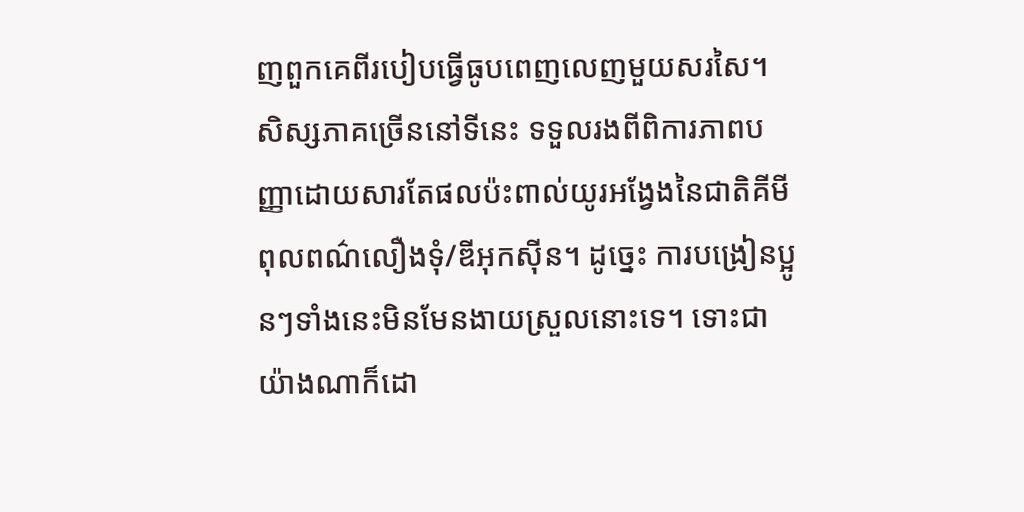ញពួកគេពីរបៀបធ្វើធូបពេញលេញមួយសរសៃ។ សិស្សភាគច្រើននៅទីនេះ ទទួលរងពីពិការភាពបញ្ញាដោយសារតែផលប៉ះពាល់យូរអង្វែងនៃជាតិគីមីពុលពណ៌លឿងទុំ/ឌីអុកស៊ីន។ ដូច្នេះ ការបង្រៀនប្អូនៗទាំងនេះមិនមែនងាយស្រួលនោះទេ។ ទោះជាយ៉ាងណាក៏ដោ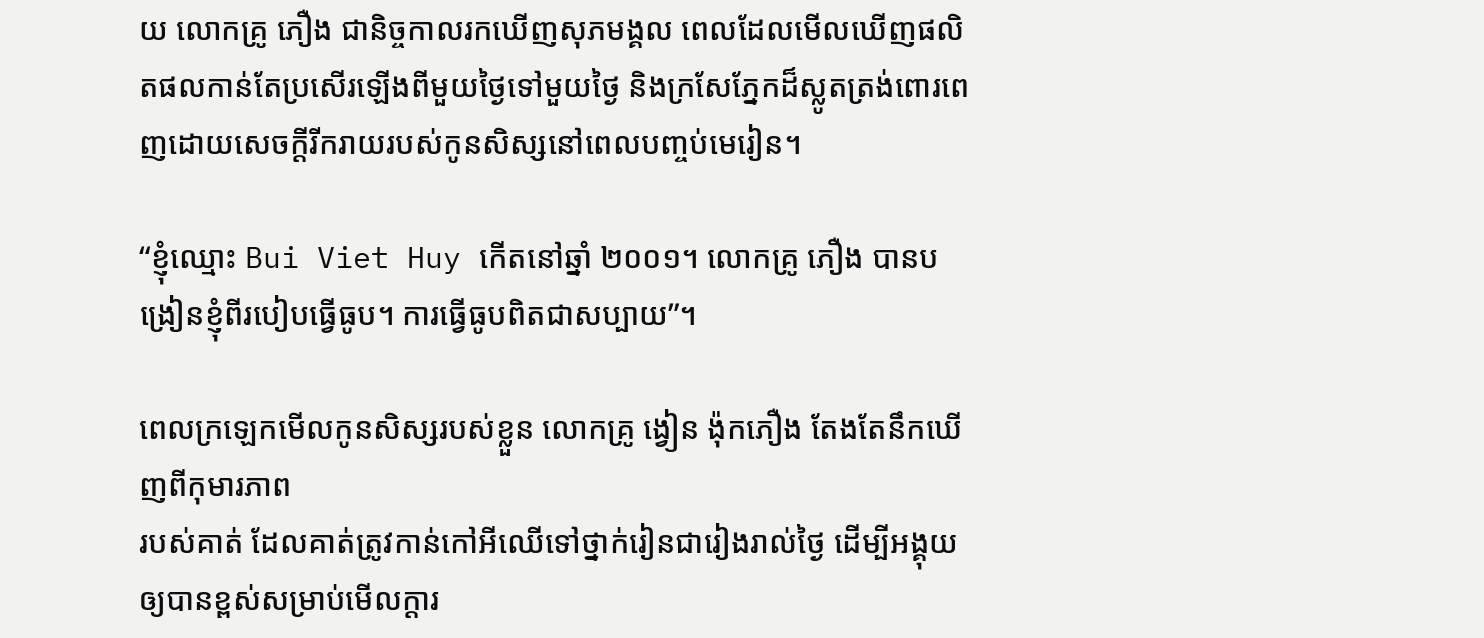យ លោកគ្រូ ភឿង ជានិច្ចកាលរកឃើញសុភមង្គល ពេលដែលមើលឃើញផលិតផលកាន់តែប្រសើរឡើងពីមួយថ្ងៃទៅមួយថ្ងៃ និងក្រសែភ្នែកដ៏ស្លូតត្រង់ពោរពេញដោយសេចក្តីរីករាយរបស់កូនសិស្សនៅពេលបញ្ចប់មេរៀន។

“ខ្ញុំឈ្មោះ Bui Viet Huy កើតនៅឆ្នាំ ២០០១។ លោកគ្រូ ភឿង បានបង្រៀនខ្ញុំពីរបៀបធ្វើធូប។ ការធ្វើធូបពិតជាសប្បាយ”។

ពេលក្រឡេកមើលកូនសិស្សរបស់ខ្លួន លោកគ្រូ ង្វៀន ង៉ុកភឿង តែងតែនឹកឃើញពីកុមារភាព
របស់គាត់ ដែលគាត់ត្រូវកាន់កៅអីឈើទៅថ្នាក់រៀនជារៀងរាល់ថ្ងៃ ដើម្បីអង្គុយឲ្យបានខ្ពស់សម្រាប់មើលក្តារ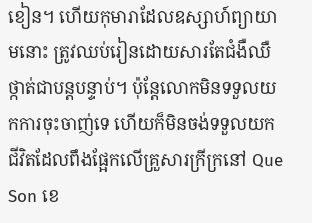ខៀន។ ហើយកុមារាដែលឧស្សាហ៍ព្យាយាមនោះ ត្រូវឈប់រៀនដោយសារតែជំងឺឈឺថ្កាត់ជាបន្តបន្ទាប់។ ប៉ុន្តែលោកមិនទទួលយកការចុះចាញ់ទេ ហើយក៏មិនចង់ទទួលយកជីវិតដែលពឹងផ្អែកលើគ្រួសារក្រីក្រនៅ Que Son ខេ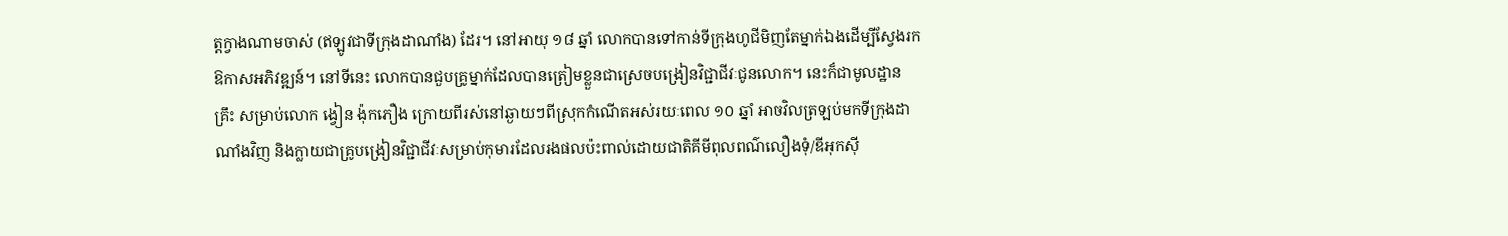ត្តក្វាងណាមចាស់ (ឥឡូវជាទីក្រុងដាណាំង) ដែរ។ នៅអាយុ ១៨ ឆ្នាំ លោកបានទៅកាន់ទីក្រុងហូជីមិញតែម្នាក់ឯងដើម្បីស្វែងរកឱកាសអភិវឌ្ឍន៍។ នៅទីនេះ លោកបានជួបគ្រូម្នាក់ដែលបានត្រៀមខ្លួនជាស្រេចបង្រៀនវិជ្ជាជីវៈជូនលោក។ នេះក៏ជាមូលដ្ឋានគ្រឹះ សម្រាប់លោក ង្វៀន ង៉ុកភឿង ក្រោយពីរស់នៅឆ្ងាយៗពីស្រុកកំណើតអស់រយៈពេល ១០ ឆ្នាំ អាចវិលត្រឡប់មកទីក្រុងដាណាំងវិញ និងក្លាយជាគ្រូបង្រៀនវិជ្ជាជីវៈសម្រាប់កុមារដែលរងផលប៉ះពាល់ដោយជាតិគីមីពុលពណ៌លឿងទុំ/ឌីអុកស៊ី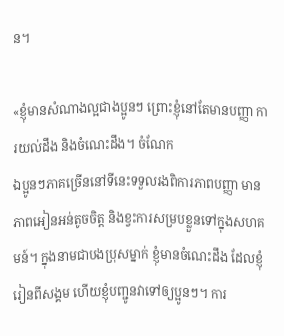ន។

«ខ្ញុំមានសំណាងល្អជាងប្អូនៗ ព្រោះខ្ញុំនៅតែមានបញ្ញា ការយល់ដឹង និងចំណេះដឹង។ ចំណែក
ឯប្អូនៗភាគច្រើននៅទីនេះទទួលរងពិការភាពបញ្ញា មានភាពអៀនអន់តូចចិត្ត និងខ្វះការសម្របខ្លួនទៅក្នុងសហគមន៍។ ក្នុងនាមជាបងប្រុសម្នាក់ ខ្ញុំមានចំណេះដឹង ដែលខ្ញុំរៀនពីសង្គម ហើយខ្ញុំបញ្ជូនវាទៅឲ្យប្អូនៗ។ ការ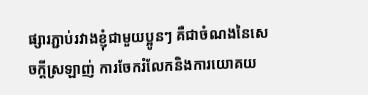ផ្សារភ្ជាប់រវាងខ្ញុំជាមួយប្អូនៗ គឺជាចំណងនៃសេចក្តីស្រឡាញ់ ការចែករំលែកនិងការយោគយ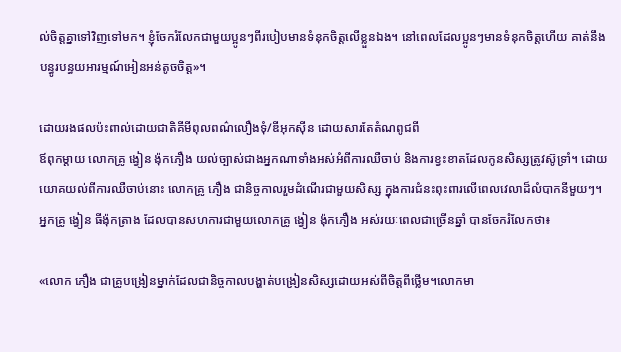ល់ចិត្តគ្នាទៅវិញទៅមក។ ខ្ញុំចែករំលែកជាមួយប្អូនៗពីរបៀបមានទំនុកចិត្តលើខ្លួនឯង។ នៅពេលដែលប្អូនៗមានទំនុកចិត្តហើយ គាត់នឹងបន្ធូរបន្ធយអារម្មណ៍អៀនអន់តូចចិត្ត»។

ដោយរងផលប៉ះពាល់ដោយជាតិគីមីពុលពណ៌លឿងទុំ/ឌីអុកស៊ីន ដោយសារតែតំណពូជពី
ឪពុកម្តាយ លោកគ្រូ ង្វៀន ង៉ុកភឿង យល់ច្បាស់ជាងអ្នកណាទាំងអស់អំពីការឈឺចាប់ និងការខ្វះខាតដែលកូនសិស្សត្រូវស៊ូទ្រាំ។ ដោយយោគយល់ពីការឈឺចាប់នោះ លោកគ្រូ ភឿង ជានិច្ចកាលរួមដំណើរជាមួយសិស្ស ក្នុងការជំនះពុះពារលើពេលវេលាដ៏លំបាកនីមួយៗ។ អ្នកគ្រូ ង្វៀន ធីង៉ុកត្រាង ដែលបានសហការជាមួយលោកគ្រូ ង្វៀន ង៉ុកភឿង អស់រយៈពេលជាច្រើនឆ្នាំ បានចែករំលែកថា៖

«លោក ភឿង ជាគ្រូបង្រៀនម្នាក់ដែលជានិច្ចកាលបង្ហាត់បង្រៀនសិស្សដោយអស់ពីចិត្តពីថ្លើម។លោកមា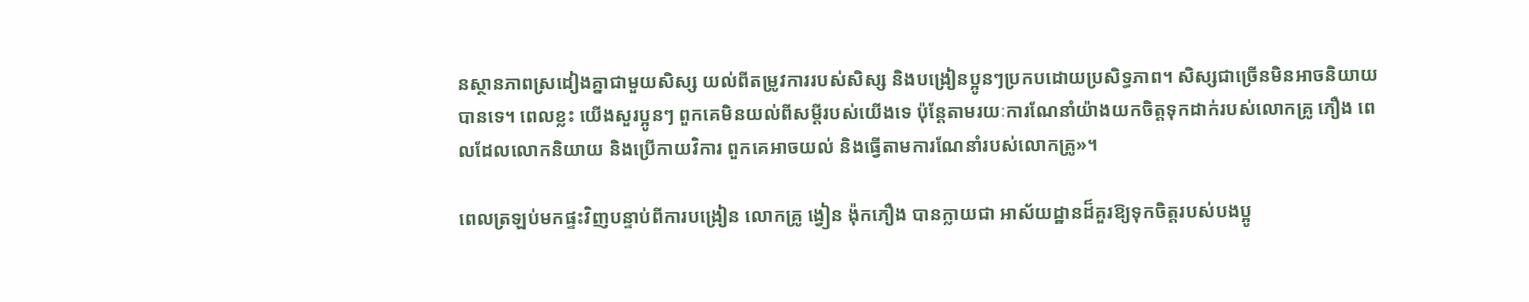នស្ថានភាពស្រដៀងគ្នាជាមួយសិស្ស យល់ពីតម្រូវការរបស់សិស្ស និងបង្រៀនប្អូនៗប្រកបដោយប្រសិទ្ធភាព។ សិស្សជាច្រើនមិនអាចនិយាយបានទេ។ ពេលខ្លះ យើងសួរប្អូនៗ ពួកគេមិនយល់ពីសម្ដីរបស់យើងទេ ប៉ុន្តែតាមរយៈការណែនាំយ៉ាងយកចិត្តទុកដាក់របស់លោកគ្រូ ភឿង ពេលដែលលោកនិយាយ និងប្រើកាយវិការ ពួកគេអាចយល់ និងធ្វើតាមការណែនាំរបស់លោកគ្រូ»។

ពេលត្រឡប់មកផ្ទះវិញបន្ទាប់ពីការបង្រៀន លោកគ្រូ ង្វៀន ង៉ុកភឿង បានក្លាយជា អាស័យដ្ឋានដ៏គួរឱ្យទុកចិត្តរបស់បងប្អូ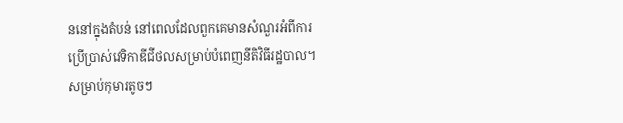ននៅក្នុងតំបន់ នៅពេលដែលពួកគេមានសំណួរអំពីការប្រើប្រាស់វេទិកាឌីជីថលសម្រាប់បំពេញនីតិវិធីរដ្ឋបាល។ សម្រាប់កុមារតូចៗ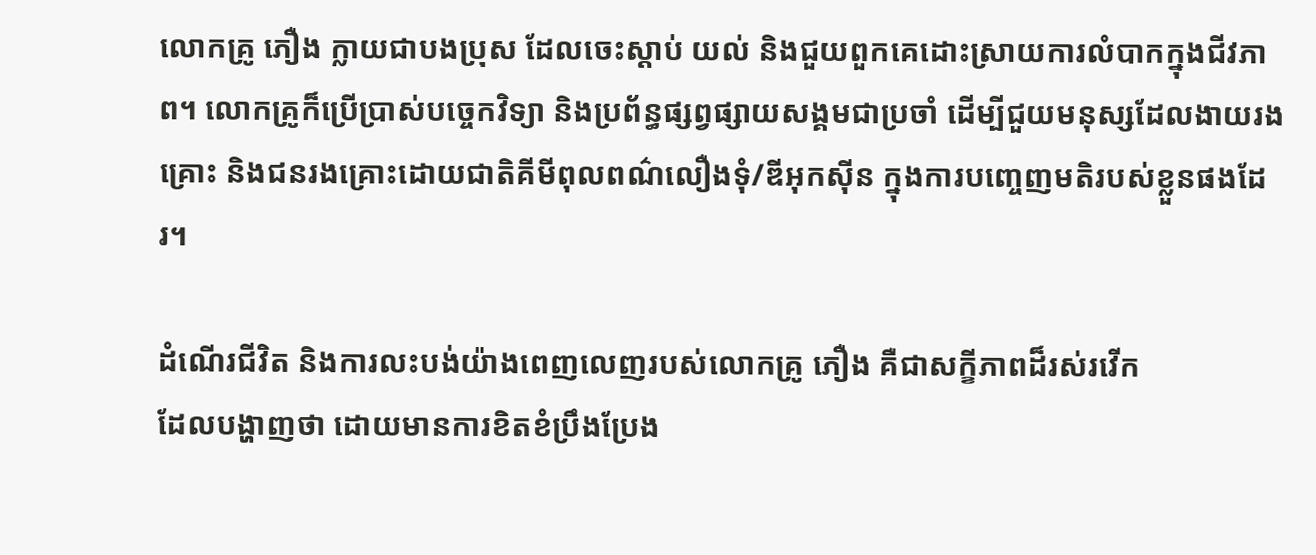លោកគ្រូ ភឿង ក្លាយជាបងប្រុស ដែលចេះស្តាប់ យល់ និងជួយពួកគេដោះស្រាយការលំបាកក្នុងជីវភាព។ លោកគ្រូក៏ប្រើប្រាស់បច្ចេកវិទ្យា និងប្រព័ន្ធផ្សព្វផ្សាយសង្គមជាប្រចាំ ដើម្បីជួយមនុស្សដែលងាយរងគ្រោះ និងជនរងគ្រោះដោយជាតិគីមីពុលពណ៌លឿងទុំ/ឌីអុកស៊ីន ក្នុងការបញ្ចេញមតិរបស់ខ្លួនផងដែរ។

ដំណើរជីវិត និងការលះបង់យ៉ាងពេញលេញរបស់លោកគ្រូ ភឿង គឺជាសក្ខីភាពដ៏រស់រវើក
ដែលបង្ហាញថា ដោយមានការខិតខំប្រឹងប្រែង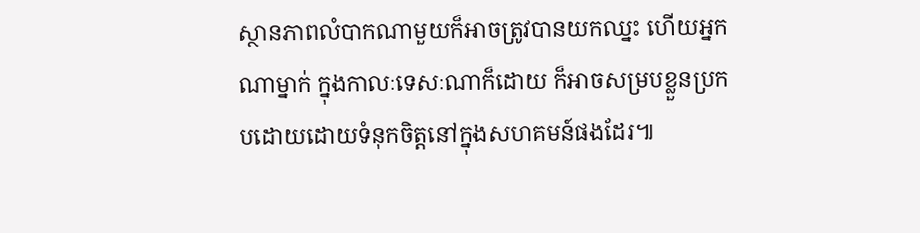ស្ថានភាពលំបាកណាមួយក៏អាចត្រូវបានយកឈ្នះ ហើយអ្នកណាម្នាក់ ក្នុងកាលៈទេសៈណាក៏ដោយ ក៏អាចសម្របខ្លួនប្រកបដោយដោយទំនុកចិត្តនៅក្នុងសហគមន៍ផងដែរ៕